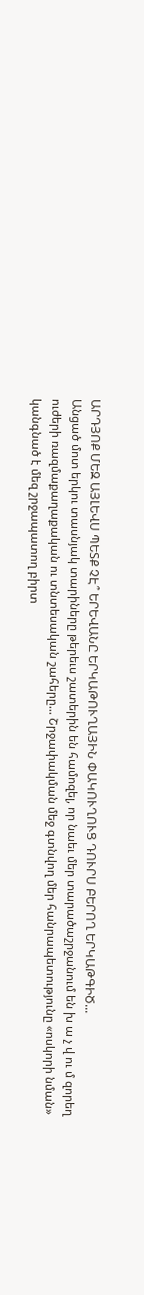ԱՐԴՅՈՔ ՄԵԶ ԱՅԼԵՎՍ ՊԵՏՔ ՉԷ՞ ԵՐԵՎԱՆԸ ԵՐԿԱԹՈՒՂԱՅԻՆ ՓԱԿՈՒՂՈՒՑ ԴՈՒՐՍ ԲԵՐՈՂ ԵՐԿԱԹԳԻԾ...
Անցած մոտ երկու տասնյակ տարիները թերեւս շատերին են համոզել, որ նաեւ մեր տարածաշրջանում են խ ա չ վ ու մ զորեղ ուժերի ռազմաքաղաքական ու տնտեսական շահերը... Շրջափակման մեջ գտնվող մեր հանրապետությունը «ոսկորի նման» կանգնած է մեզ շրջապատող բիրտ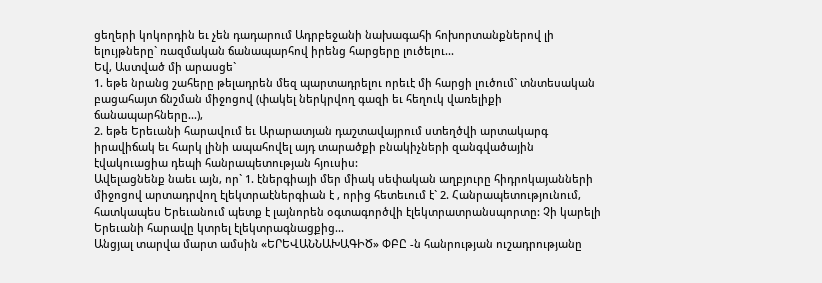ցեղերի կոկորդին եւ չեն դադարում Ադրբեջանի նախագահի հոխորտանքներով լի ելույթները` ռազմական ճանապարհով իրենց հարցերը լուծելու...
Եվ, Աստված մի արասցե`
1. եթե նրանց շահերը թելադրեն մեզ պարտադրելու որեւէ մի հարցի լուծում` տնտեսական բացահայտ ճնշման միջոցով (փակել ներկրվող գազի եւ հեղուկ վառելիքի ճանապարհները...),
2. եթե Երեւանի հարավում եւ Արարատյան դաշտավայրում ստեղծվի արտակարգ իրավիճակ եւ հարկ լինի ապահովել այդ տարածքի բնակիչների զանգվածային էվակուացիա դեպի հանրապետության հյուսիս:
Ավելացնենք նաեւ այն, որ` 1. էներգիայի մեր միակ սեփական աղբյուրը հիդրոկայանների միջոցով արտադրվող էլեկտրաէներգիան է , որից հետեւում է` 2. Հանրապետությունում, հատկապես Երեւանում պետք է լայնորեն օգտագործվի էլեկտրատրանսպորտը: Չի կարելի Երեւանի հարավը կտրել էլեկտրագնացքից...
Անցյալ տարվա մարտ ամսին «ԵՐԵՎԱՆՆԱԽԱԳԻԾ» ՓԲԸ -ն հանրության ուշադրությանը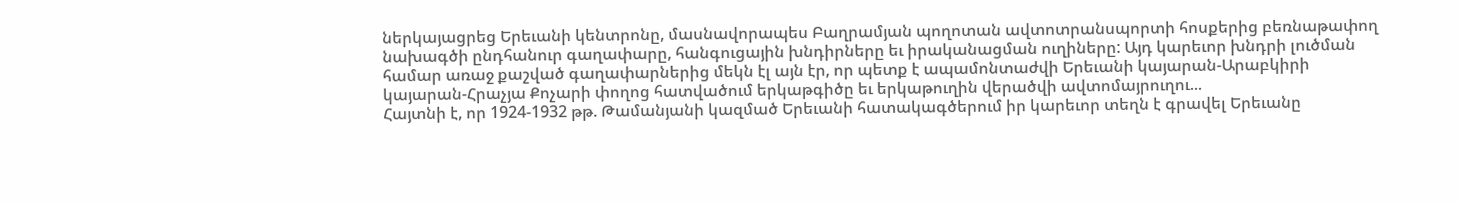ներկայացրեց Երեւանի կենտրոնը, մասնավորապես Բաղրամյան պողոտան ավտոտրանսպորտի հոսքերից բեռնաթափող նախագծի ընդհանուր գաղափարը, հանգուցային խնդիրները եւ իրականացման ուղիները: Այդ կարեւոր խնդրի լուծման համար առաջ քաշված գաղափարներից մեկն էլ այն էր, որ պետք է ապամոնտաժվի Երեւանի կայարան-Արաբկիրի կայարան-Հրաչյա Քոչարի փողոց հատվածում երկաթգիծը եւ երկաթուղին վերածվի ավտոմայրուղու...
Հայտնի է, որ 1924-1932 թթ. Թամանյանի կազմած Երեւանի հատակագծերում իր կարեւոր տեղն է գրավել Երեւանը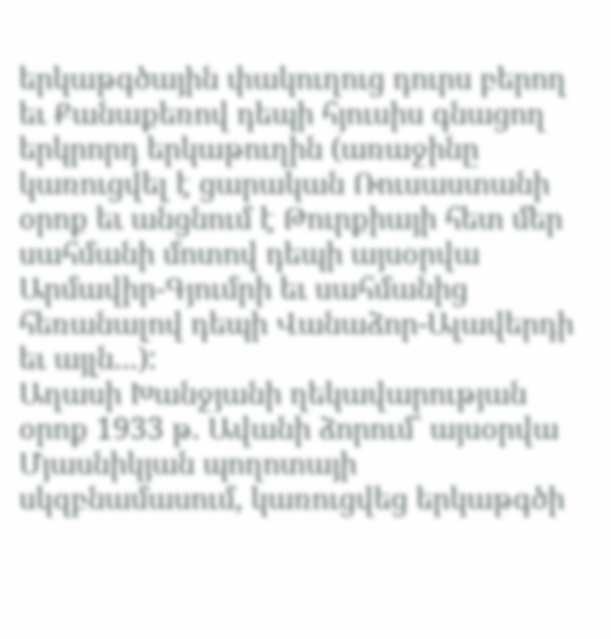երկաթգծային փակուղուց դուրս բերող եւ Քանաքեռով դեպի հյուսիս գնացող երկրորդ երկաթուղին (առաջինը կառուցվել է ցարական Ռուսաստանի օրոք եւ անցնում է Թուրքիայի հետ մեր սահմանի մոտով դեպի այսօրվա Արմավիր-Գյումրի եւ սահմանից հեռանալով դեպի Վանաձոր-Ալավերդի եւ այլն...):
Աղասի Խանջյանի ղեկավարության օրոք 1933 թ. Ավանի ձորում` այսօրվա Մյասնիկյան պողոտայի սկզբնամասում, կառուցվեց երկաթգծի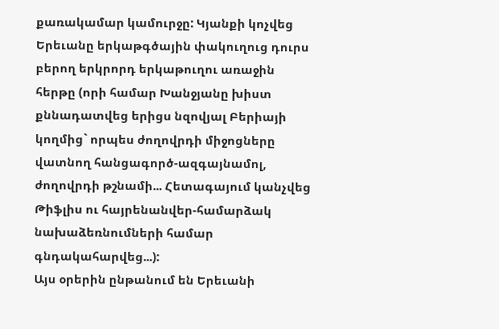քառակամար կամուրջը: Կյանքի կոչվեց Երեւանը երկաթգծային փակուղուց դուրս բերող երկրորդ երկաթուղու առաջին հերթը (որի համար Խանջյանը խիստ քննադատվեց երիցս նզովյալ Բերիայի կողմից` որպես ժողովրդի միջոցները վատնող հանցագործ-ազգայնամոլ, ժողովրդի թշնամի... Հետագայում կանչվեց Թիֆլիս ու հայրենանվեր-համարձակ նախաձեռնումների համար գնդակահարվեց...):
Այս օրերին ընթանում են Երեւանի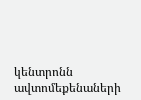կենտրոնն ավտոմեքենաների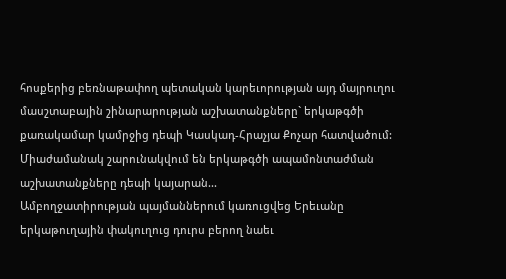հոսքերից բեռնաթափող պետական կարեւորության այդ մայրուղու մասշտաբային շինարարության աշխատանքները` երկաթգծի քառակամար կամրջից դեպի Կասկադ-Հրաչյա Քոչար հատվածում:
Միաժամանակ շարունակվում են երկաթգծի ապամոնտաժման աշխատանքները դեպի կայարան...
Ամբողջատիրության պայմաններում կառուցվեց Երեւանը երկաթուղային փակուղուց դուրս բերող նաեւ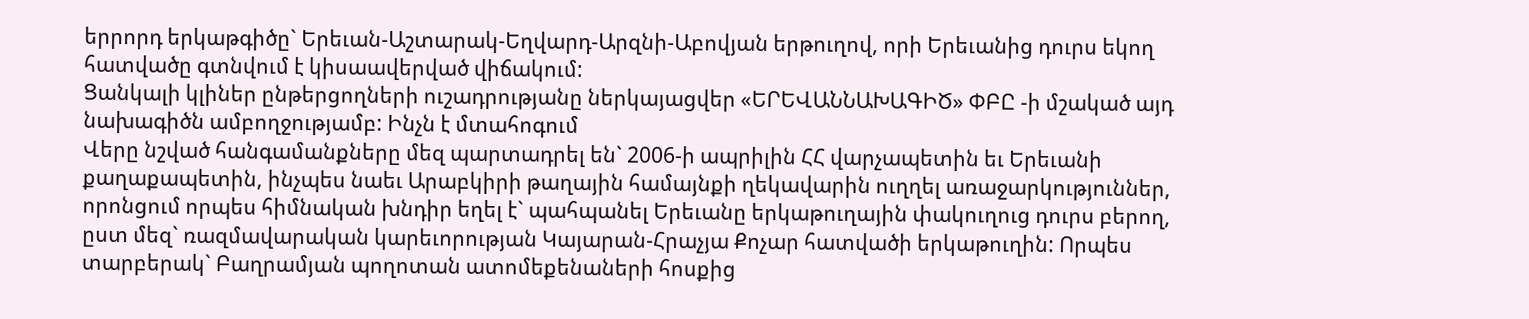երրորդ երկաթգիծը` Երեւան-Աշտարակ-Եղվարդ-Արզնի-Աբովյան երթուղով, որի Երեւանից դուրս եկող հատվածը գտնվում է կիսաավերված վիճակում:
Ցանկալի կլիներ ընթերցողների ուշադրությանը ներկայացվեր «ԵՐԵՎԱՆՆԱԽԱԳԻԾ» ՓԲԸ -ի մշակած այդ նախագիծն ամբողջությամբ: Ինչն է մտահոգում
Վերը նշված հանգամանքները մեզ պարտադրել են` 2006-ի ապրիլին ՀՀ վարչապետին եւ Երեւանի քաղաքապետին, ինչպես նաեւ Արաբկիրի թաղային համայնքի ղեկավարին ուղղել առաջարկություններ, որոնցում որպես հիմնական խնդիր եղել է` պահպանել Երեւանը երկաթուղային փակուղուց դուրս բերող, ըստ մեզ` ռազմավարական կարեւորության Կայարան-Հրաչյա Քոչար հատվածի երկաթուղին: Որպես տարբերակ` Բաղրամյան պողոտան ատոմեքենաների հոսքից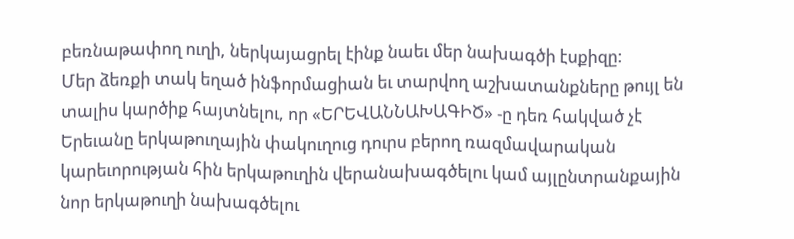բեռնաթափող ուղի, ներկայացրել էինք նաեւ մեր նախագծի էսքիզը:
Մեր ձեռքի տակ եղած ինֆորմացիան եւ տարվող աշխատանքները թույլ են տալիս կարծիք հայտնելու, որ «ԵՐԵՎԱՆՆԱԽԱԳԻԾ» -ը դեռ հակված չէ Երեւանը երկաթուղային փակուղուց դուրս բերող ռազմավարական կարեւորության հին երկաթուղին վերանախագծելու կամ այլընտրանքային նոր երկաթուղի նախագծելու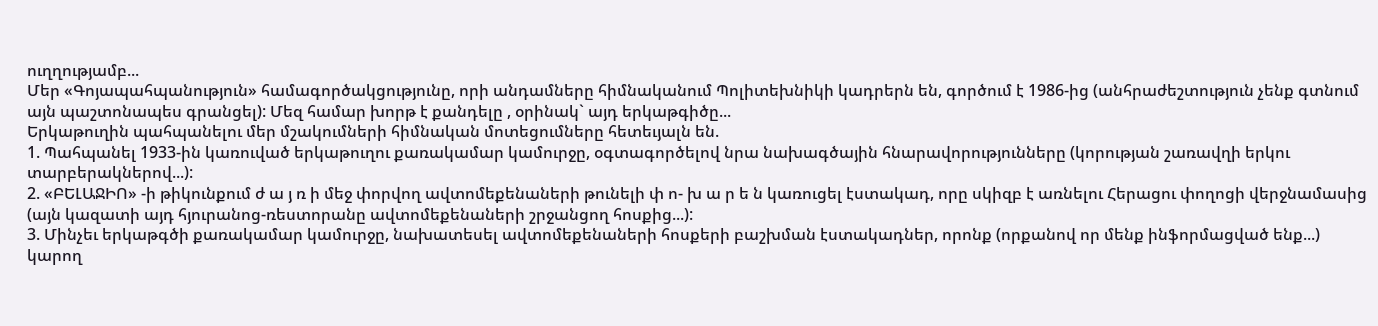ուղղությամբ...
Մեր «Գոյապահպանություն» համագործակցությունը, որի անդամները հիմնականում Պոլիտեխնիկի կադրերն են, գործում է 1986-ից (անհրաժեշտություն չենք գտնում այն պաշտոնապես գրանցել): Մեզ համար խորթ է քանդելը , օրինակ` այդ երկաթգիծը...
Երկաթուղին պահպանելու մեր մշակումների հիմնական մոտեցումները հետեւյալն են.
1. Պահպանել 1933-ին կառուված երկաթուղու քառակամար կամուրջը, օգտագործելով նրա նախագծային հնարավորությունները (կորության շառավղի երկու տարբերակներով...):
2. «ԲԵԼԱՋԻՈ» -ի թիկունքում ժ ա յ ռ ի մեջ փորվող ավտոմեքենաների թունելի փ ո- խ ա ր ե ն կառուցել էստակադ, որը սկիզբ է առնելու Հերացու փողոցի վերջնամասից (այն կազատի այդ հյուրանոց-ռեստորանը ավտոմեքենաների շրջանցող հոսքից...):
3. Մինչեւ երկաթգծի քառակամար կամուրջը, նախատեսել ավտոմեքենաների հոսքերի բաշխման էստակադներ, որոնք (որքանով որ մենք ինֆորմացված ենք...) կարող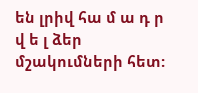են լրիվ հա մ ա դ ր վ ե լ ձեր մշակումների հետ: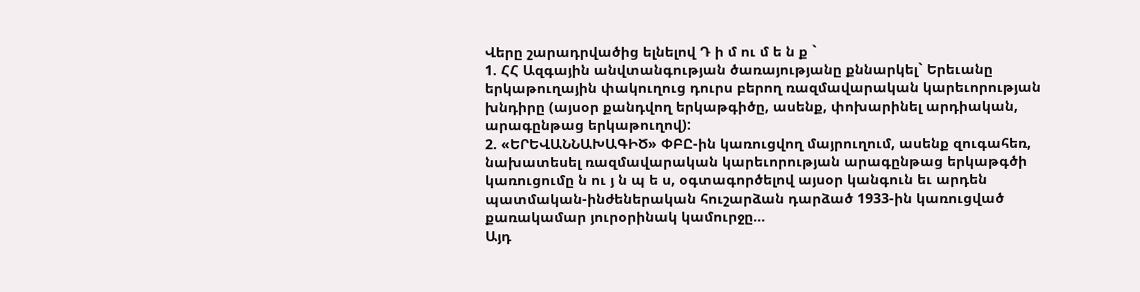Վերը շարադրվածից ելնելով Դ ի մ ու մ ե ն ք `
1. ՀՀ Ազգային անվտանգության ծառայությանը քննարկել` Երեւանը երկաթուղային փակուղուց դուրս բերող ռազմավարական կարեւորության խնդիրը (այսօր քանդվող երկաթգիծը, ասենք, փոխարինել արդիական, արագընթաց երկաթուղով):
2. «ԵՐԵՎԱՆՆԱԽԱԳԻԾ» ՓԲԸ-ին կառուցվող մայրուղում, ասենք զուգահեռ, նախատեսել ռազմավարական կարեւորության արագընթաց երկաթգծի կառուցումը ն ու յ ն պ ե ս, օգտագործելով այսօր կանգուն եւ արդեն պատմական-ինժեներական հուշարձան դարձած 1933-ին կառուցված քառակամար յուրօրինակ կամուրջը...
Այդ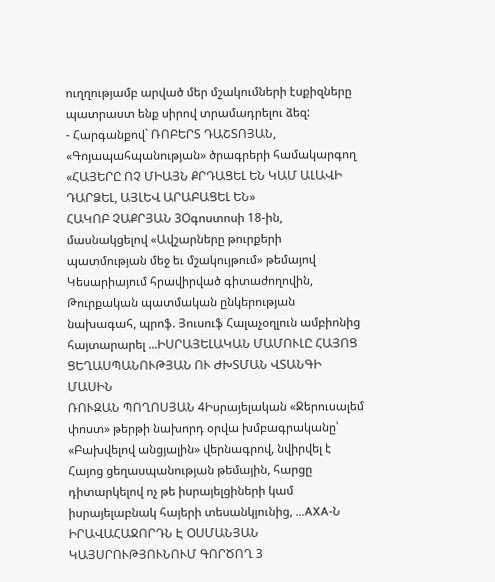ուղղությամբ արված մեր մշակումների էսքիզները պատրաստ ենք սիրով տրամադրելու ձեզ:
- Հարգանքով` ՌՈԲԵՐՏ ԴԱՇՏՈՅԱՆ, «Գոյապահպանության» ծրագրերի համակարգող
«ՀԱՅԵՐԸ ՈՉ ՄԻԱՅՆ ՔՐԴԱՑԵԼ ԵՆ ԿԱՄ ԱԼԱՎԻ ԴԱՐՁԵԼ, ԱՅԼԵՎ ԱՐԱԲԱՑԵԼ ԵՆ»
ՀԱԿՈԲ ՉԱՔՐՅԱՆ 3Օգոստոսի 18-ին, մասնակցելով «Ավշարները թուրքերի պատմության մեջ եւ մշակույթում» թեմայով Կեսարիայում հրավիրված գիտաժողովին, Թուրքական պատմական ընկերության նախագահ, պրոֆ. Յուսուֆ Հալաչօղլուն ամբիոնից հայտարարել ...ԻՍՐԱՅԵԼԱԿԱՆ ՄԱՄՈՒԼԸ ՀԱՅՈՑ ՑԵՂԱՍՊԱՆՈՒԹՅԱՆ ՈՒ ԺԽՏՄԱՆ ՎՏԱՆԳԻ ՄԱՍԻՆ
ՌՈՒԶԱՆ ՊՈՂՈՍՅԱՆ 4Իսրայելական «Ջերուսալեմ փոստ» թերթի նախորդ օրվա խմբագրականը՝ «Բախվելով անցյալին» վերնագրով, նվիրվել է Հայոց ցեղասպանության թեմային, հարցը դիտարկելով ոչ թե իսրայելցիների կամ իսրայելաբնակ հայերի տեսանկյունից, ...AXA-Ն ԻՐԱՎԱՀԱՋՈՐԴՆ Է ՕՍՄԱՆՅԱՆ ԿԱՅՍՐՈՒԹՅՈՒՆՈՒՄ ԳՈՐԾՈՂ 3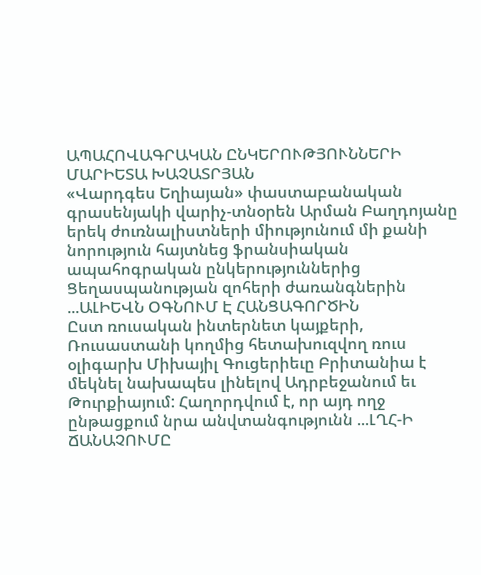ԱՊԱՀՈՎԱԳՐԱԿԱՆ ԸՆԿԵՐՈՒԹՅՈՒՆՆԵՐԻ
ՄԱՐԻԵՏԱ ԽԱՉԱՏՐՅԱՆ
«Վարդգես Եղիայան» փաստաբանական գրասենյակի վարիչ-տնօրեն Արման Բաղդոյանը երեկ ժուռնալիստների միությունում մի քանի նորություն հայտնեց ֆրանսիական ապահոգրական ընկերություններից Ցեղասպանության զոհերի ժառանգներին ...ԱԼԻԵՎՆ ՕԳՆՈՒՄ Է ՀԱՆՑԱԳՈՐԾԻՆ
Ըստ ռուսական ինտերնետ կայքերի, Ռուսաստանի կողմից հետախուզվող ռուս օլիգարխ Միխայիլ Գուցերիեւը Բրիտանիա է մեկնել նախապես լինելով Ադրբեջանում եւ Թուրքիայում: Հաղորդվում է, որ այդ ողջ ընթացքում նրա անվտանգությունն ...ԼՂՀ-Ի ՃԱՆԱՉՈՒՄԸ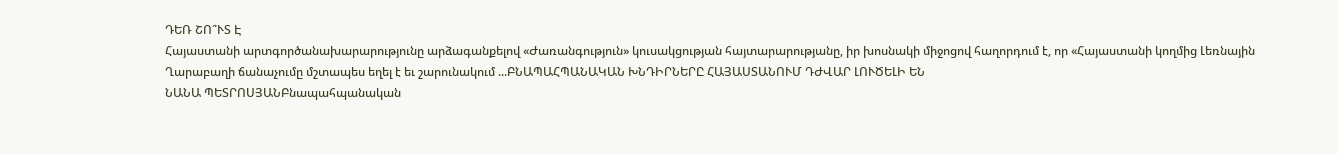ԴԵՌ ՇՈ՞ՒՏ Է
Հայաստանի արտգործանախարարությունը արձագանքելով «Ժառանգություն» կուսակցության հայտարարությանը, իր խոսնակի միջոցով հաղորդում է, որ «Հայաստանի կողմից Լեռնային Ղարաբաղի ճանաչումը մշտապես եղել է եւ շարունակում ...ԲՆԱՊԱՀՊԱՆԱԿԱՆ ԽՆԴԻՐՆԵՐԸ ՀԱՅԱՍՏԱՆՈՒՄ ԴԺՎԱՐ ԼՈՒԾԵԼԻ ԵՆ
ՆԱՆԱ ՊԵՏՐՈՍՅԱՆԲնապահպանական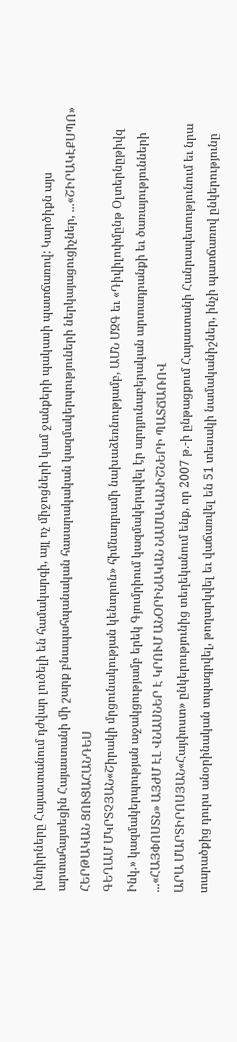խնդիրները Հայաստանում դժվար լուծելի են համակարգի, այլ ոչ միջոցների կամ ջանքերի պակասի պատճառով: Կարծիքն այս արտահայտեցին Հայաստանի մի շարք բնապահպանական հասարակական կազմակերպություների ներկայացուցիչներ, ...«ՇԻՐԱԿԷՔՍՊՈ» ՀԵՐԹԱԿԱՆ ՑՈՒՑԱՀԱՆԴԵՍ
ԳԵՂԱՄ ՄԿՐՏՉՅԱՆ«Շիրակի մրցունակության կենտրոն» հիմնադրամի նախաձեռնությամբ, ԱՄՆ ՄԶԳ եւ «Դիվիլոփմընթ Օլտերնըթիվզ Ինկ.» կազմակերպության աջակցությամբ երեկ Գյումրիում կազմակերպվել էր արդյունաբերական արտադրանքի եւ ծառայությունների ...«ՀԱՅՓՈՍՏՆ» ԱՅԺՄ ԷԼ ՎՆԱՍՆԵՐ Է ԿՐՈՒՄ ԱՆՕՐԻՆԱԿԱՆ ՆԱՄԱԿԱՆԻՇՆԵՐԻ ՊԱՏՃԱՌՈՎ
ԱՐԱ ՄԱՐՏԻՐՈՍՅԱՆ«Հայփոստ» ընկերությունից տեղեկանում ենք, որ 2007 թ.-ի ընթացքում Հայաստանի Հանրապետությունում եւ նրա տարածքից դուրս անօրինական տպագրվել, թողարկվել եւ վաճառվել են 51 տեսակի նամականիշներ, ինչի պատճառով ընկերությունը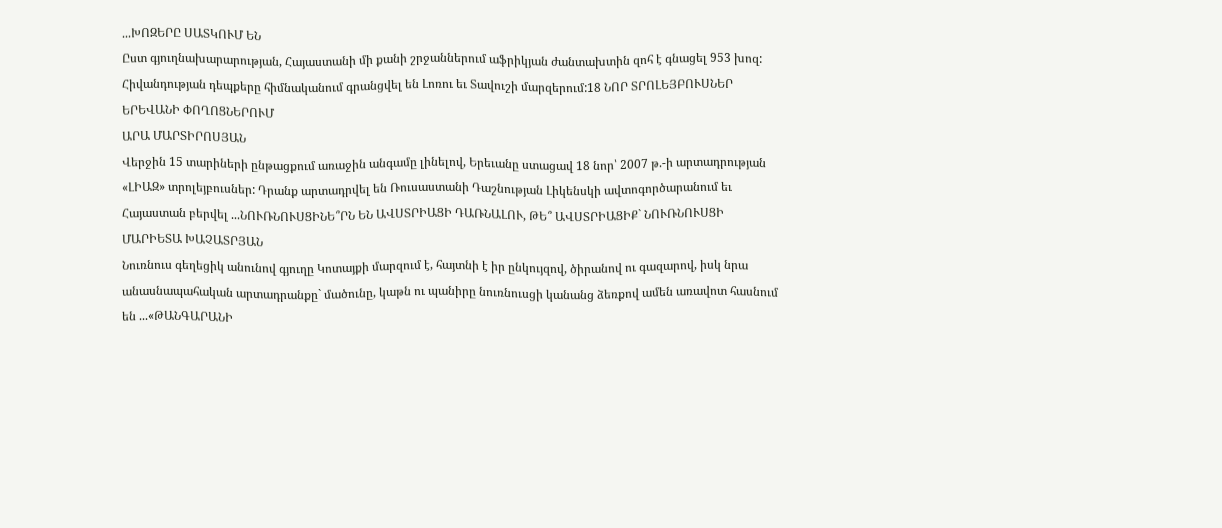...ԽՈԶԵՐԸ ՍԱՏԿՈՒՄ ԵՆ
Ըստ գյուղնախարարության, Հայաստանի մի քանի շրջաններում աֆրիկյան ժանտախտին զոհ է գնացել 953 խոզ: Հիվանդության դեպքերը հիմնականում գրանցվել են Լոռու եւ Տավուշի մարզերում:18 ՆՈՐ ՏՐՈԼԵՅԲՈՒՍՆԵՐ ԵՐԵՎԱՆԻ ՓՈՂՈՑՆԵՐՈՒՄ
ԱՐԱ ՄԱՐՏԻՐՈՍՅԱՆ
Վերջին 15 տարիների ընթացքում առաջին անգամը լինելով, Երեւանը ստացավ 18 նոր՝ 2007 թ.-ի արտադրության «ԼԻԱԶ» տրոլեյբուսներ: Դրանք արտադրվել են Ռուսաստանի Դաշնության Լիկենսկի ավտոգործարանում եւ Հայաստան բերվել ...ՆՈՒՌՆՈՒՍՑԻՆԵ՞ՐՆ ԵՆ ԱՎՍՏՐԻԱՑԻ ԴԱՌՆԱԼՈՒ, ԹԵ՞ ԱՎՍՏՐԻԱՑԻՔ` ՆՈՒՌՆՈՒՍՑԻ
ՄԱՐԻԵՏԱ ԽԱՉԱՏՐՅԱՆ
Նուռնուս գեղեցիկ անունով գյուղը Կոտայքի մարզում է, հայտնի է իր ընկույզով, ծիրանով ու գազարով, իսկ նրա անասնապահական արտադրանքը` մածունը, կաթն ու պանիրը նուռնուսցի կանանց ձեռքով ամեն առավոտ հասնում են ...«ԹԱՆԳԱՐԱՆԻ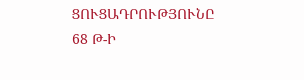ՑՈՒՑԱԴՐՈՒԹՅՈՒՆԸ 68 Թ-Ի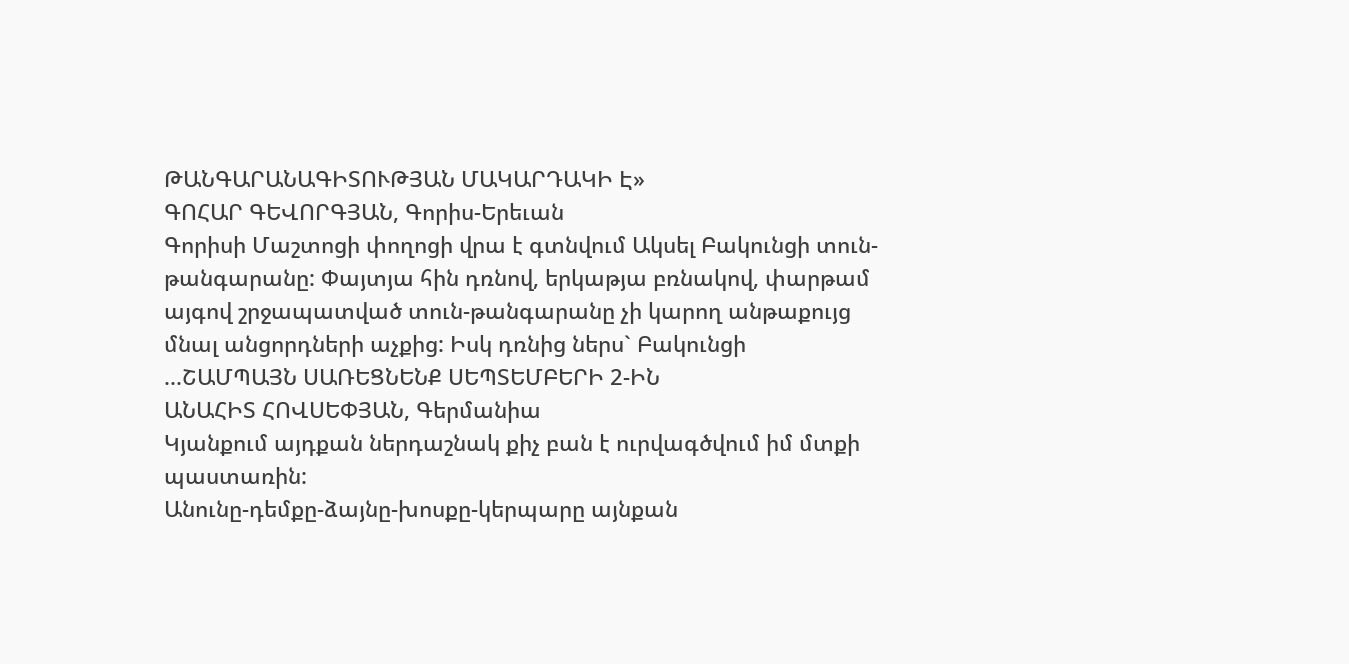ԹԱՆԳԱՐԱՆԱԳԻՏՈՒԹՅԱՆ ՄԱԿԱՐԴԱԿԻ Է»
ԳՈՀԱՐ ԳԵՎՈՐԳՅԱՆ, Գորիս-Երեւան
Գորիսի Մաշտոցի փողոցի վրա է գտնվում Ակսել Բակունցի տուն-թանգարանը: Փայտյա հին դռնով, երկաթյա բռնակով, փարթամ այգով շրջապատված տուն-թանգարանը չի կարող անթաքույց մնալ անցորդների աչքից: Իսկ դռնից ներս` Բակունցի ...ՇԱՄՊԱՅՆ ՍԱՌԵՑՆԵՆՔ ՍԵՊՏԵՄԲԵՐԻ 2-ԻՆ
ԱՆԱՀԻՏ ՀՈՎՍԵՓՅԱՆ, Գերմանիա
Կյանքում այդքան ներդաշնակ քիչ բան է ուրվագծվում իմ մտքի պաստառին:
Անունը-դեմքը-ձայնը-խոսքը-կերպարը այնքան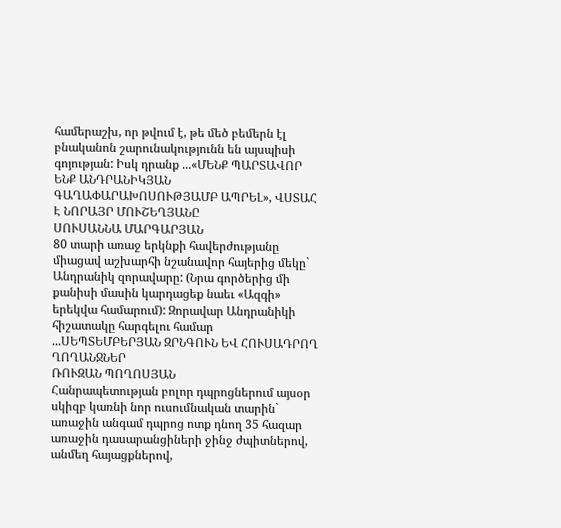համերաշխ, որ թվում է, թե մեծ բեմերն էլ բնականոն շարունակությունն են այսպիսի գոյության: Իսկ դրանք ...«ՄԵՆՔ ՊԱՐՏԱՎՈՐ ԵՆՔ ԱՆԴՐԱՆԻԿՅԱՆ ԳԱՂԱՓԱՐԱԽՈՍՈՒԹՅԱՄԲ ԱՊՐԵԼ», ՎՍՏԱՀ Է ՆՈՐԱՅՐ ՄՈՒՇԵՂՅԱՆԸ
ՍՈՒՍԱՆՆԱ ՄԱՐԳԱՐՅԱՆ
80 տարի առաջ երկնքի հավերժությանը միացավ աշխարհի նշանավոր հայերից մեկը` Անդրանիկ զորավարը: (Նրա գործերից մի քանիսի մասին կարդացեք նաեւ «Ազգի» երեկվա համարում): Զորավար Անդրանիկի հիշատակը հարգելու համար ...ՍԵՊՏԵՄԲԵՐՅԱՆ ԶՐՆԳՈՒՆ ԵՎ ՀՈՒՍԱԴՐՈՂ ՂՈՂԱՆՋՆԵՐ
ՌՈՒԶԱՆ ՊՈՂՈՍՅԱՆ
Հանրապետության բոլոր դպրոցներում այսօր սկիզբ կառնի նոր ուսումնական տարին` առաջին անգամ դպրոց ոտք դնող 35 հազար առաջին դասարանցիների ջինջ ժպիտներով, անմեղ հայացքներով,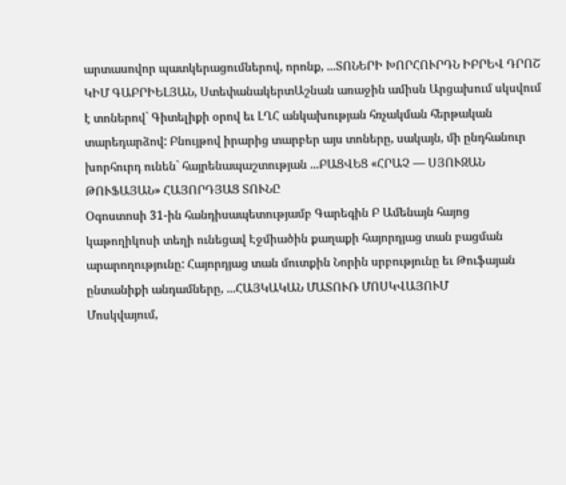արտասովոր պատկերացումներով, որոնք, ...ՏՈՆԵՐԻ ԽՈՐՀՈՒՐԴՆ ԻԲՐԵՎ ԴՐՈՇ
ԿԻՄ ԳԱԲՐԻԵԼՅԱՆ, ՍտեփանակերտԱշնան առաջին ամիսն Արցախում սկսվում է տոներով` Գիտելիքի օրով եւ ԼՂՀ անկախության հռչակման հերթական տարեդարձով: Բնույթով իրարից տարբեր այս տոները, սակայն, մի ընդհանուր խորհուրդ ունեն` հայրենապաշտության ...ԲԱՑՎԵՑ «ՀՐԱՉ — ՍՅՈՒԶԱՆ ԹՈՒՖԱՅԱՆ» ՀԱՅՈՐԴՅԱՑ ՏՈՒՆԸ
Օգոստոսի 31-ին հանդիսապետությամբ Գարեգին Բ Ամենայն հայոց կաթողիկոսի տեղի ունեցավ Էջմիածին քաղաքի հայորդյաց տան բացման արարողությունը: Հայորդյաց տան մուտքին Նորին սրբությունը եւ Թուֆայան ընտանիքի անդամները, ...ՀԱՅԿԱԿԱՆ ՄԱՏՈՒՌ ՄՈՍԿՎԱՅՈՒՄ
Մոսկվայում,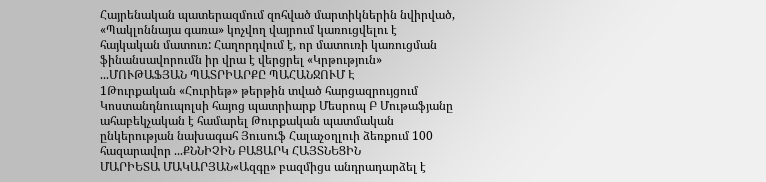Հայրենական պատերազմում զոհված մարտիկներին նվիրված, «Պակլոննայա գառա» կոչվող վայրում կառուցվելու է հայկական մատուռ: Հաղորդվում է, որ մատուռի կառուցման ֆինանսավորումն իր վրա է վերցրել «Կրթություն» ...ՄՈՒԹԱՖՅԱՆ ՊԱՏՐԻԱՐՔԸ ՊԱՀԱՆՋՈՒՄ Է
1Թուրքական «Հուրիեթ» թերթին տված հարցազրույցում Կոստանդնուպոլսի հայոց պատրիարք Մեսրոպ Բ Մութաֆյանը ահաբեկչական է համարել Թուրքական պատմական ընկերության նախագահ Յուսուֆ Հալաչօղլուի ձեռքում 100 հազարավոր ...ՔՆՆԻՉԻՆ ԲԱՑԱՐԿ ՀԱՅՏՆԵՑԻՆ
ՄԱՐԻԵՏԱ ՄԱԿԱՐՅԱՆ«Ազգը» բազմիցս անդրադարձել է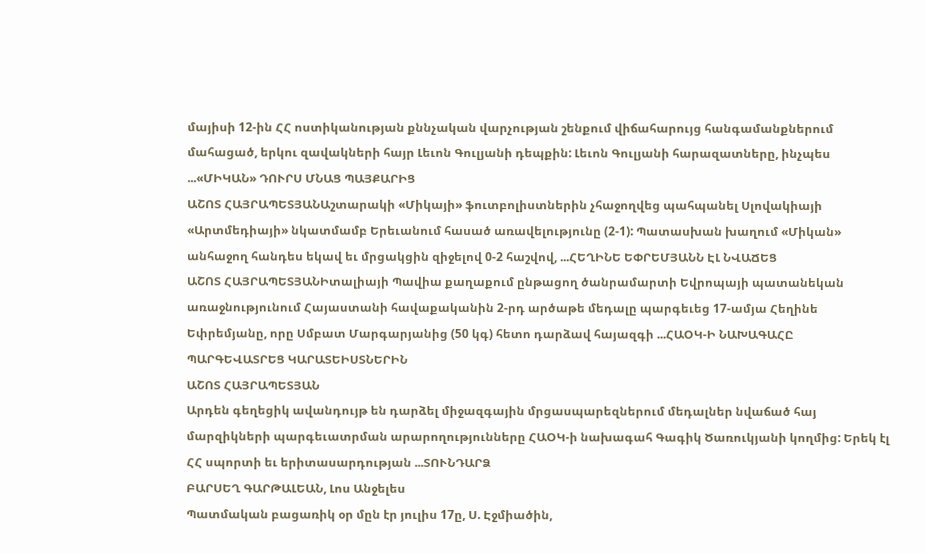մայիսի 12-ին ՀՀ ոստիկանության քննչական վարչության շենքում վիճահարույց հանգամանքներում մահացած, երկու զավակների հայր Լեւոն Գուլյանի դեպքին: Լեւոն Գուլյանի հարազատները, ինչպես ...«ՄԻԿԱՆ» ԴՈՒՐՍ ՄՆԱՑ ՊԱՅՔԱՐԻՑ
ԱՇՈՏ ՀԱՅՐԱՊԵՏՅԱՆԱշտարակի «Միկայի» ֆուտբոլիստներին չհաջողվեց պահպանել Սլովակիայի «Արտմեդիայի» նկատմամբ Երեւանում հասած առավելությունը (2-1): Պատասխան խաղում «Միկան» անհաջող հանդես եկավ եւ մրցակցին զիջելով 0-2 հաշվով, ...ՀԵՂԻՆԵ ԵՓՐԵՄՅԱՆՆ ԷԼ ՆՎԱՃԵՑ
ԱՇՈՏ ՀԱՅՐԱՊԵՏՅԱՆԻտալիայի Պավիա քաղաքում ընթացող ծանրամարտի Եվրոպայի պատանեկան առաջնությունում Հայաստանի հավաքականին 2-րդ արծաթե մեդալը պարգեւեց 17-ամյա Հեղինե Եփրեմյանը, որը Սմբատ Մարգարյանից (50 կգ) հետո դարձավ հայազգի ...ՀԱՕԿ-Ի ՆԱԽԱԳԱՀԸ ՊԱՐԳԵՎԱՏՐԵՑ ԿԱՐԱՏԵԻՍՏՆԵՐԻՆ
ԱՇՈՏ ՀԱՅՐԱՊԵՏՅԱՆ
Արդեն գեղեցիկ ավանդույթ են դարձել միջազգային մրցասպարեզներում մեդալներ նվաճած հայ մարզիկների պարգեւատրման արարողությունները ՀԱՕԿ-ի նախագահ Գագիկ Ծառուկյանի կողմից: Երեկ էլ ՀՀ սպորտի եւ երիտասարդության ...ՏՈՒՆԴԱՐՁ
ԲԱՐՍԵՂ ԳԱՐԹԱԼԵԱՆ, Լոս Անջելես
Պատմական բացառիկ օր մըն էր յուլիս 17ը, Ս. Էջմիածին,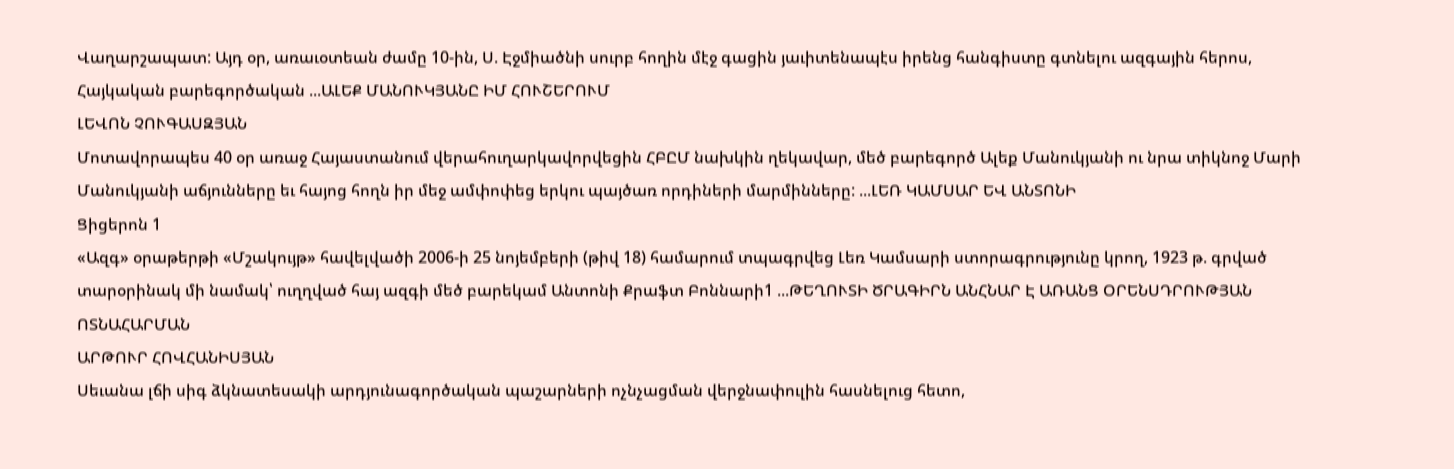Վաղարշապատ: Այդ օր, առաւօտեան ժամը 10-ին, Ս. Էջմիածնի սուրբ հողին մէջ գացին յաւիտենապէս իրենց հանգիստը գտնելու ազգային հերոս, Հայկական բարեգործական ...ԱԼԵՔ ՄԱՆՈՒԿՅԱՆԸ ԻՄ ՀՈՒՇԵՐՈՒՄ
ԼԵՎՈՆ ՉՈՒԳԱՍԶՅԱՆ
Մոտավորապես 40 օր առաջ Հայաստանում վերահուղարկավորվեցին ՀԲԸՄ նախկին ղեկավար, մեծ բարեգործ Ալեք Մանուկյանի ու նրա տիկնոջ Մարի Մանուկյանի աճյունները եւ հայոց հողն իր մեջ ամփոփեց երկու պայծառ որդիների մարմինները: ...ԼԵՌ ԿԱՄՍԱՐ ԵՎ ԱՆՏՈՆԻ
Ցիցերոն 1
«Ազգ» օրաթերթի «Մշակույթ» հավելվածի 2006-ի 25 նոյեմբերի (թիվ 18) համարում տպագրվեց Լեռ Կամսարի ստորագրությունը կրող, 1923 թ. գրված տարօրինակ մի նամակ՝ ուղղված հայ ազգի մեծ բարեկամ Անտոնի Քրաֆտ Բոննարի1 ...ԹԵՂՈՒՏԻ ԾՐԱԳԻՐՆ ԱՆՀՆԱՐ Է ԱՌԱՆՑ ՕՐԵՆՍԴՐՈՒԹՅԱՆ ՈՏՆԱՀԱՐՄԱՆ
ԱՐԹՈՒՐ ՀՈՎՀԱՆԻՍՅԱՆ
Սեւանա լճի սիգ ձկնատեսակի արդյունագործական պաշարների ոչնչացման վերջնափուլին հասնելուց հետո,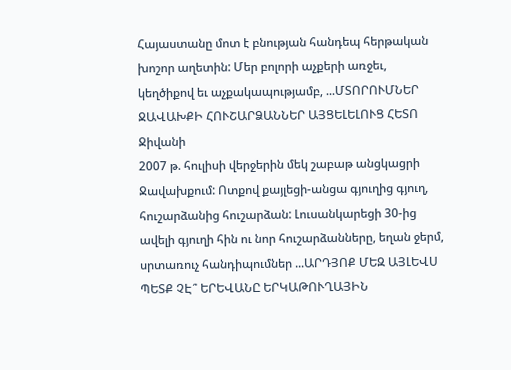Հայաստանը մոտ է բնության հանդեպ հերթական խոշոր աղետին: Մեր բոլորի աչքերի առջեւ, կեղծիքով եւ աչքակապությամբ, ...ՄՏՈՐՈՒՄՆԵՐ ՋԱՎԱԽՔԻ ՀՈՒՇԱՐՁԱՆՆԵՐ ԱՅՑԵԼԵԼՈՒՑ ՀԵՏՈ
Ջիվանի
2007 թ. հուլիսի վերջերին մեկ շաբաթ անցկացրի Ջավախքում: Ոտքով քայլեցի-անցա գյուղից գյուղ, հուշարձանից հուշարձան: Լուսանկարեցի 30-ից ավելի գյուղի հին ու նոր հուշարձանները, եղան ջերմ, սրտառուչ հանդիպումներ ...ԱՐԴՅՈՔ ՄԵԶ ԱՅԼԵՎՍ ՊԵՏՔ ՉԷ՞ ԵՐԵՎԱՆԸ ԵՐԿԱԹՈՒՂԱՅԻՆ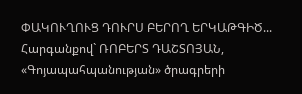ՓԱԿՈՒՂՈՒՑ ԴՈՒՐՍ ԲԵՐՈՂ ԵՐԿԱԹԳԻԾ...
Հարգանքով` ՌՈԲԵՐՏ ԴԱՇՏՈՅԱՆ, «Գոյապահպանության» ծրագրերի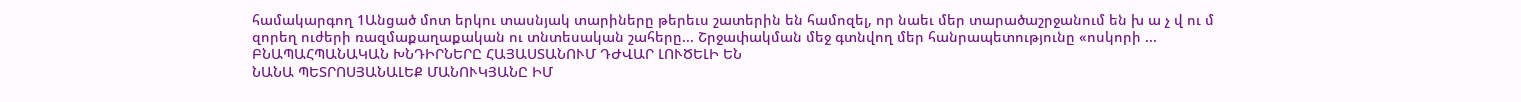համակարգող 1Անցած մոտ երկու տասնյակ տարիները թերեւս շատերին են համոզել, որ նաեւ մեր տարածաշրջանում են խ ա չ վ ու մ զորեղ ուժերի ռազմաքաղաքական ու տնտեսական շահերը... Շրջափակման մեջ գտնվող մեր հանրապետությունը «ոսկորի ...
ԲՆԱՊԱՀՊԱՆԱԿԱՆ ԽՆԴԻՐՆԵՐԸ ՀԱՅԱՍՏԱՆՈՒՄ ԴԺՎԱՐ ԼՈՒԾԵԼԻ ԵՆ
ՆԱՆԱ ՊԵՏՐՈՍՅԱՆԱԼԵՔ ՄԱՆՈՒԿՅԱՆԸ ԻՄ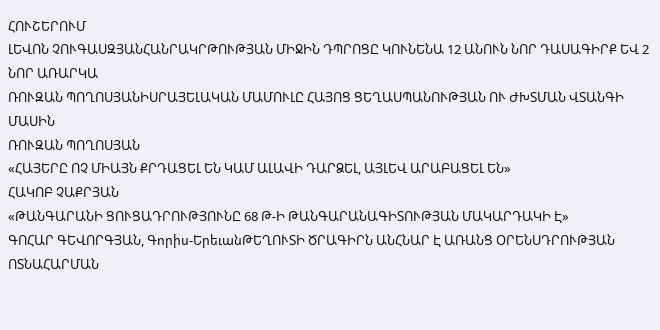ՀՈՒՇԵՐՈՒՄ
ԼԵՎՈՆ ՉՈՒԳԱՍԶՅԱՆՀԱՆՐԱԿՐԹՈՒԹՅԱՆ ՄԻՋԻՆ ԴՊՐՈՑԸ ԿՈՒՆԵՆԱ 12 ԱՆՈՒՆ ՆՈՐ ԴԱՍԱԳԻՐՔ ԵՎ 2 ՆՈՐ ԱՌԱՐԿԱ
ՌՈՒԶԱՆ ՊՈՂՈՍՅԱՆԻՍՐԱՅԵԼԱԿԱՆ ՄԱՄՈՒԼԸ ՀԱՅՈՑ ՑԵՂԱՍՊԱՆՈՒԹՅԱՆ ՈՒ ԺԽՏՄԱՆ ՎՏԱՆԳԻ ՄԱՍԻՆ
ՌՈՒԶԱՆ ՊՈՂՈՍՅԱՆ
«ՀԱՅԵՐԸ ՈՉ ՄԻԱՅՆ ՔՐԴԱՑԵԼ ԵՆ ԿԱՄ ԱԼԱՎԻ ԴԱՐՁԵԼ, ԱՅԼԵՎ ԱՐԱԲԱՑԵԼ ԵՆ»
ՀԱԿՈԲ ՉԱՔՐՅԱՆ
«ԹԱՆԳԱՐԱՆԻ ՑՈՒՑԱԴՐՈՒԹՅՈՒՆԸ 68 Թ-Ի ԹԱՆԳԱՐԱՆԱԳԻՏՈՒԹՅԱՆ ՄԱԿԱՐԴԱԿԻ Է»
ԳՈՀԱՐ ԳԵՎՈՐԳՅԱՆ, Գորիս-ԵրեւանԹԵՂՈՒՏԻ ԾՐԱԳԻՐՆ ԱՆՀՆԱՐ Է ԱՌԱՆՑ ՕՐԵՆՍԴՐՈՒԹՅԱՆ ՈՏՆԱՀԱՐՄԱՆ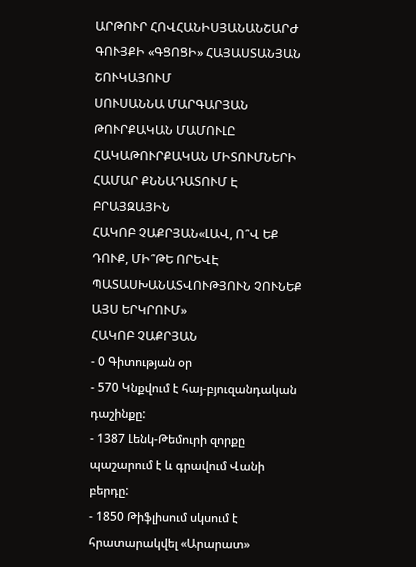ԱՐԹՈՒՐ ՀՈՎՀԱՆԻՍՅԱՆԱՆՇԱՐԺ ԳՈՒՅՔԻ «ԳՑՈՑԻ» ՀԱՅԱՍՏԱՆՅԱՆ ՇՈՒԿԱՅՈՒՄ
ՍՈՒՍԱՆՆԱ ՄԱՐԳԱՐՅԱՆ
ԹՈՒՐՔԱԿԱՆ ՄԱՄՈՒԼԸ ՀԱԿԱԹՈՒՐՔԱԿԱՆ ՄԻՏՈՒՄՆԵՐԻ ՀԱՄԱՐ ՔՆՆԱԴԱՏՈՒՄ Է ԲՐԱՅԶԱՅԻՆ
ՀԱԿՈԲ ՉԱՔՐՅԱՆ«ԼԱՎ, Ո՞Վ ԵՔ ԴՈՒՔ, ՄԻ՞ԹԵ ՈՐԵՎԷ ՊԱՏԱՍԽԱՆԱՏՎՈՒԹՅՈՒՆ ՉՈՒՆԵՔ ԱՅՍ ԵՐԿՐՈՒՄ»
ՀԱԿՈԲ ՉԱՔՐՅԱՆ
- 0 Գիտության օր
- 570 Կնքվում է հայ-բյուզանդական դաշինքը:
- 1387 Լենկ-Թեմուրի զորքը պաշարում է և գրավում Վանի բերդը:
- 1850 Թիֆլիսում սկսում է հրատարակվել «Արարատ»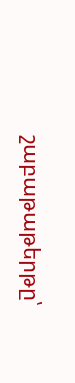շաբաթաթերթը՝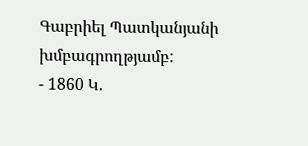Գաբրիել Պատկանյանի խմբագրողթյամբ:
- 1860 Կ.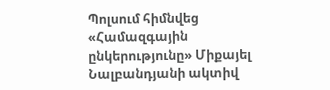Պոլսում հիմնվեց «Համազգային ընկերությունը» Միքայել Նալբանդյանի ակտիվ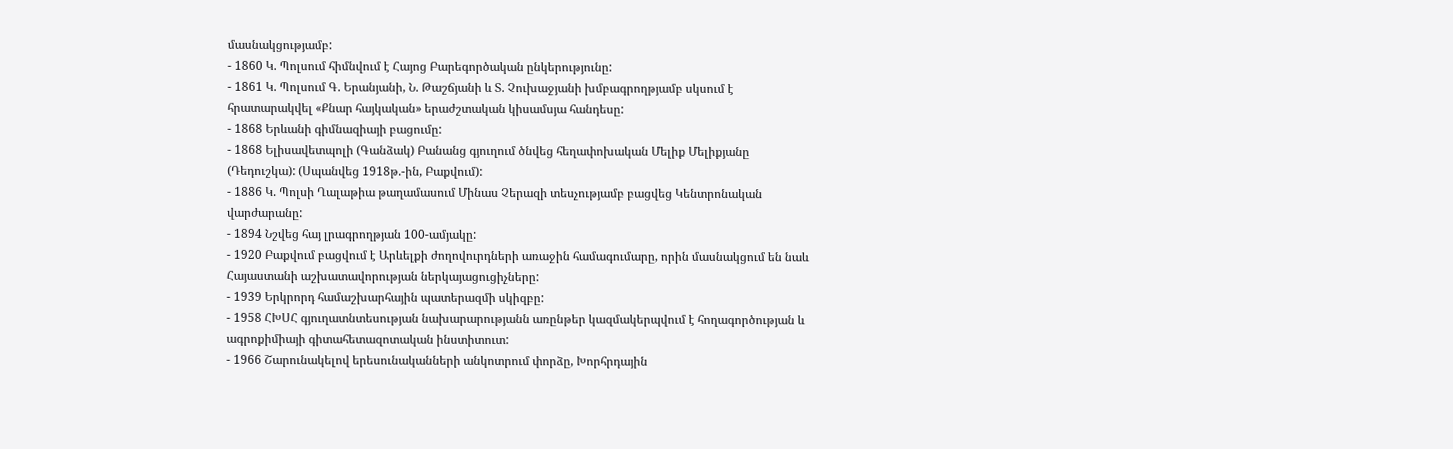մասնակցությամբ:
- 1860 Կ. Պոլսում հիմնվում է Հայոց Բարեգործական ընկերությունը:
- 1861 Կ. Պոլսում Գ. Երանյանի, Ն. Թաշճյանի և Տ. Չուխաջյանի խմբագրողթյամբ սկսում է հրատարակվել «Քնար հայկական» երաժշտական կիսամսյա հանդեսը:
- 1868 Երևանի գիմնազիայի բացումը:
- 1868 Ելիսավետպոլի (Գանձակ) Բանանց գյուղում ծնվեց հեղափոխական Մելիք Մելիքյանը (Դեդուշկա): (Սպանվեց 1918թ.-ին, Բաքվում):
- 1886 Կ. Պոլսի Ղալաթիա թաղամասում Մինաս Չերազի տեսչությամբ բացվեց Կենտրոնական վարժարանը:
- 1894 Նշվեց հայ լրագրողթյան 100-ամյակը:
- 1920 Բաքվում բացվում է Արևելքի ժողովուրդների առաջին համագումարը, որին մասնակցում են նաև Հայաստանի աշխատավորության ներկայացուցիչները:
- 1939 Երկրորդ համաշխարհային պատերազմի սկիզբը:
- 1958 ՀԽՍՀ գյուղատնտեսության նախարարությանն առընթեր կազմակերպվում է հողագործության և ագրոքիմիայի գիտահետազոտական ինստիտուտ:
- 1966 Շարունակելով երեսունականների անկոտրում փորձը, Խորհրդային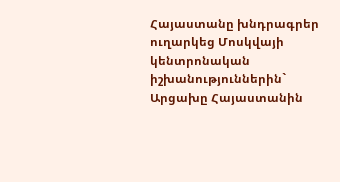Հայաստանը խնդրագրեր ուղարկեց Մոսկվայի կենտրոնական իշխանություններին` Արցախը Հայաստանին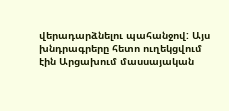վերադարձնելու պահանջով: Այս խնդրագրերը հետո ուղեկցվում էին Արցախում մասսայական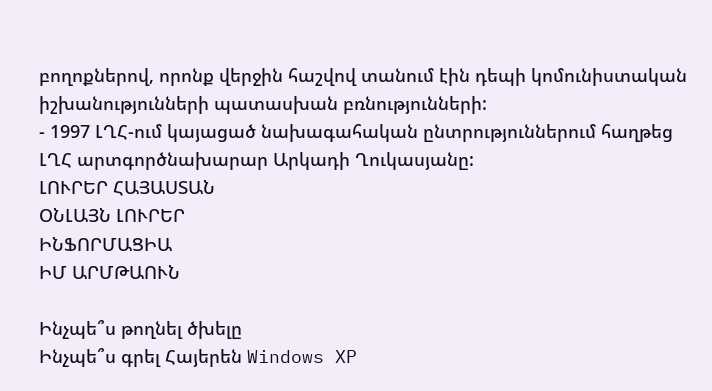բողոքներով, որոնք վերջին հաշվով տանում էին դեպի կոմունիստական իշխանությունների պատասխան բռնությունների:
- 1997 ԼՂՀ-ում կայացած նախագահական ընտրություններում հաղթեց ԼՂՀ արտգործնախարար Արկադի Ղուկասյանը:
ԼՈՒՐԵՐ ՀԱՅԱՍՏԱՆ
ՕՆԼԱՅՆ ԼՈՒՐԵՐ
ԻՆՖՈՐՄԱՑԻԱ
ԻՄ ԱՐՄԹԱՈՒՆ

Ինչպե՞ս թողնել ծխելը
Ինչպե՞ս գրել Հայերեն Windows XP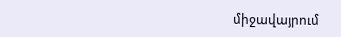միջավայրում